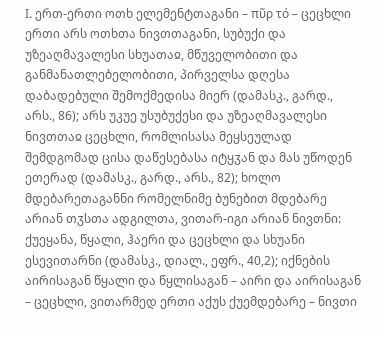I. ერთ-ერთი ოთხ ელემენტთაგანი – πῦρ τό – ცეცხლი ერთი არს ოთხთა ნივთთაგანი, სუბუქი და უზეაღმავალესი სხუათაჲ, მწუველობითი და განმანათლებელობითი, პირველსა დღესა დაბადებული შემოქმედისა მიერ (დამასკ., გარდ., არს., 86); არს უკუე უსუბუქესი და უზეაღმავალესი ნივთთაჲ ცეცხლი, რომლისასა მეყსეულად შემდგომად ცისა დაწესებასა იტყჳან და მას უწოდენ ეთერად (დამასკ., გარდ., არს., 82); ხოლო მდებარეთაგანნი რომელნიმე ბუნებით მდებარე არიან თჳსთა ადგილთა, ვითარ-იგი არიან ნივთნი: ქუეყანა, წყალი, ჰაერი და ცეცხლი და სხუანი ესევითარნი (დამასკ., დიალ., ეფრ., 40,2); იქნების აირისაგან წყალი და წყლისაგან – აირი და აირისაგან – ცეცხლი, ვითარმედ ერთი აქუს ქუემდებარე – ნივთი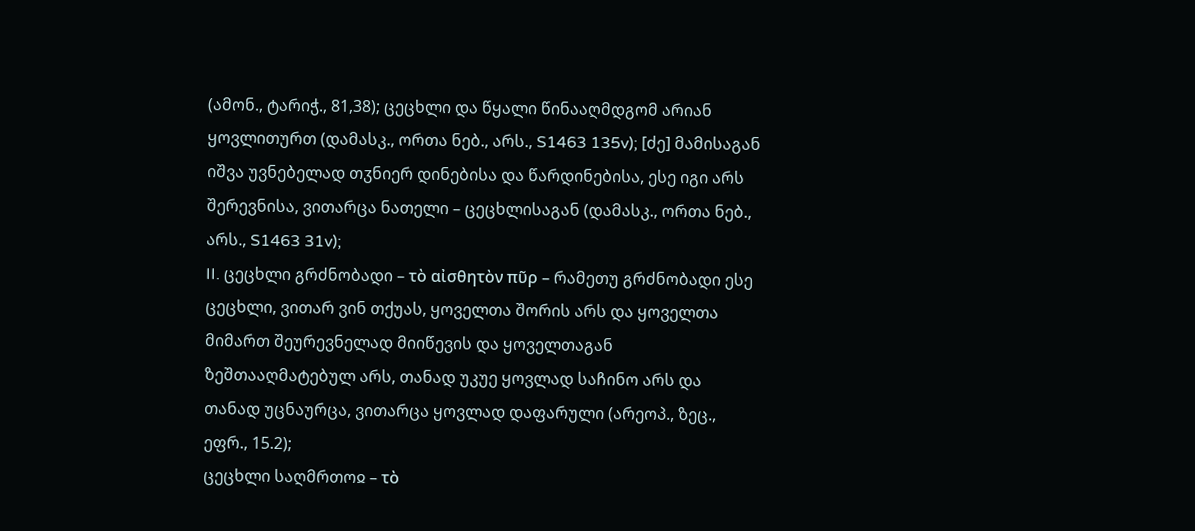(ამონ., ტარიჭ., 81,38); ცეცხლი და წყალი წინააღმდგომ არიან ყოვლითურთ (დამასკ., ორთა ნებ., არს., S1463 135v); [ძე] მამისაგან იშვა უვნებელად თჳნიერ დინებისა და წარდინებისა, ესე იგი არს შერევნისა, ვითარცა ნათელი – ცეცხლისაგან (დამასკ., ორთა ნებ., არს., S1463 31v);
II. ცეცხლი გრძნობადი – τὸ αἰσθητὸν πῦρ – რამეთუ გრძნობადი ესე ცეცხლი, ვითარ ვინ თქუას, ყოველთა შორის არს და ყოველთა მიმართ შეურევნელად მიიწევის და ყოველთაგან ზეშთააღმატებულ არს, თანად უკუე ყოვლად საჩინო არს და თანად უცნაურცა, ვითარცა ყოვლად დაფარული (არეოპ., ზეც., ეფრ., 15.2);
ცეცხლი საღმრთოჲ – τὸ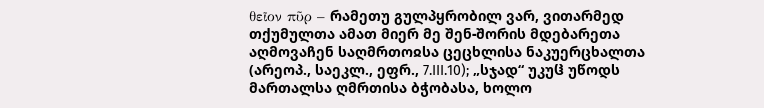θεῖον πῦρ – რამეთუ გულპყრობილ ვარ, ვითარმედ თქუმულთა ამათ მიერ მე შენ-შორის მდებარეთა აღმოვაჩენ საღმრთოჲსა ცეცხლისა ნაკუერცხალთა (არეოპ., საეკლ., ეფრ., 7.III.10); „სჯად“ უკუჱ უწოდს მართალსა ღმრთისა ბჭობასა, ხოლო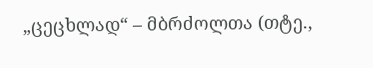„ცეცხლად“ – მბრძოლთა (თტე.,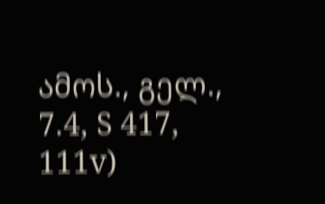ამოს., გელ., 7.4, S 417, 111v)